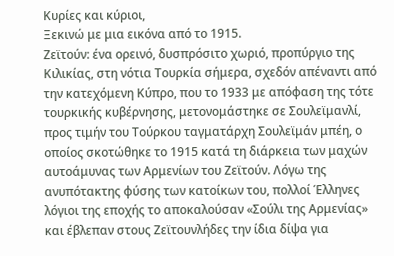Κυρίες και κύριοι,
Ξεκινώ με μια εικόνα από το 1915.
Ζεϊτούν: ένα ορεινό, δυσπρόσιτο χωριό, προπύργιο της Κιλικίας, στη νότια Τουρκία σήμερα, σχεδόν απέναντι από την κατεχόμενη Κύπρο, που το 1933 με απόφαση της τότε τουρκικής κυβέρνησης, μετονομάστηκε σε Σουλεϊμανλί, προς τιμήν του Τούρκου ταγματάρχη Σουλεϊμάν μπέη, ο οποίος σκοτώθηκε το 1915 κατά τη διάρκεια των μαχών αυτοάμυνας των Αρμενίων του Ζεϊτούν. Λόγω της ανυπότακτης φύσης των κατοίκων του, πολλοί Έλληνες λόγιοι της εποχής το αποκαλούσαν «Σούλι της Αρμενίας» και έβλεπαν στους Ζεϊτουνλήδες την ίδια δίψα για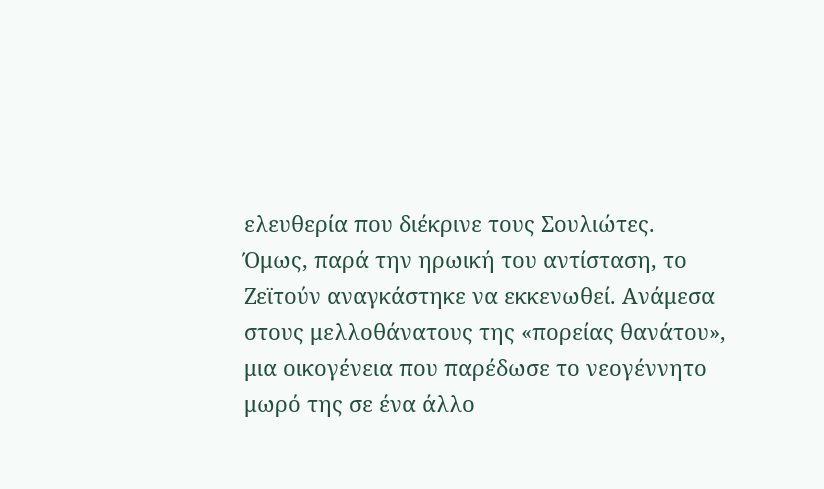ελευθερία που διέκρινε τους Σουλιώτες.
Όμως, παρά την ηρωική του αντίσταση, το Ζεϊτούν αναγκάστηκε να εκκενωθεί. Ανάμεσα στους μελλοθάνατους της «πορείας θανάτου», μια οικογένεια που παρέδωσε το νεογέννητο μωρό της σε ένα άλλο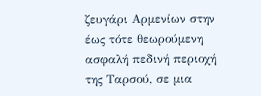ζευγάρι Αρμενίων στην έως τότε θεωρούμενη ασφαλή πεδινή περιοχή της Ταρσού, σε μια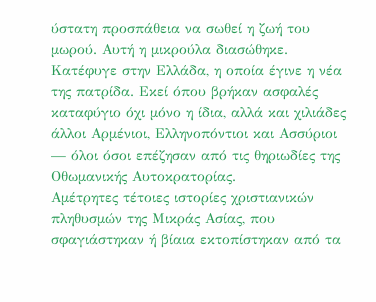ύστατη προσπάθεια να σωθεί η ζωή του μωρού. Αυτή η μικρούλα διασώθηκε. Κατέφυγε στην Ελλάδα, η οποία έγινε η νέα της πατρίδα. Εκεί όπου βρήκαν ασφαλές καταφύγιο όχι μόνο η ίδια, αλλά και χιλιάδες άλλοι Αρμένιοι, Ελληνοπόντιοι και Ασσύριοι — όλοι όσοι επέζησαν από τις θηριωδίες της Οθωμανικής Αυτοκρατορίας.
Αμέτρητες τέτοιες ιστορίες χριστιανικών πληθυσμών της Μικράς Ασίας, που σφαγιάστηκαν ή βίαια εκτοπίστηκαν από τα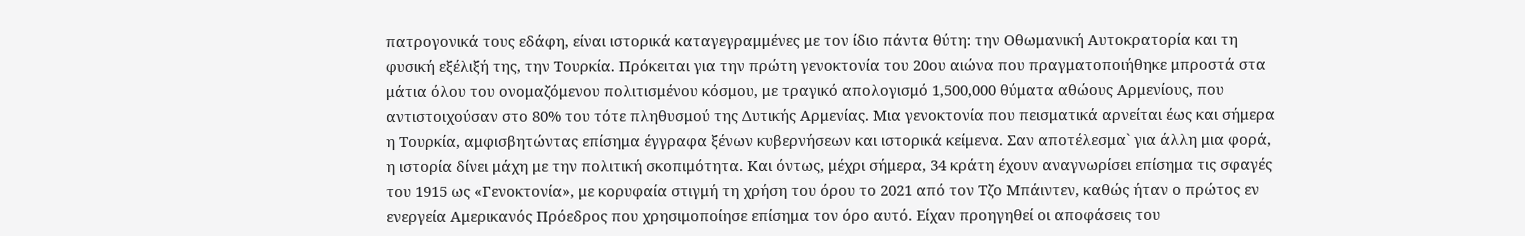πατρογονικά τους εδάφη, είναι ιστορικά καταγεγραμμένες με τον ίδιο πάντα θύτη: την Οθωμανική Αυτοκρατορία και τη φυσική εξέλιξή της, την Τουρκία. Πρόκειται για την πρώτη γενοκτονία του 20ου αιώνα που πραγματοποιήθηκε μπροστά στα μάτια όλου του ονομαζόμενου πολιτισμένου κόσμου, με τραγικό απολογισμό 1,500,000 θύματα αθώους Αρμενίους, που αντιστοιχούσαν στο 80% του τότε πληθυσμού της Δυτικής Αρμενίας. Μια γενοκτονία που πεισματικά αρνείται έως και σήμερα η Τουρκία, αμφισβητώντας επίσημα έγγραφα ξένων κυβερνήσεων και ιστορικά κείμενα. Σαν αποτέλεσμα` για άλλη μια φορά, η ιστορία δίνει μάχη με την πολιτική σκοπιμότητα. Και όντως, μέχρι σήμερα, 34 κράτη έχουν αναγνωρίσει επίσημα τις σφαγές του 1915 ως «Γενοκτονία», με κορυφαία στιγμή τη χρήση του όρου το 2021 από τον Τζο Μπάιντεν, καθώς ήταν ο πρώτος εν ενεργεία Αμερικανός Πρόεδρος που χρησιμοποίησε επίσημα τον όρο αυτό. Είχαν προηγηθεί οι αποφάσεις του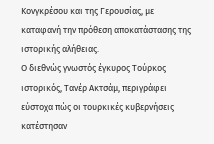Κονγκρέσου και της Γερουσίας, με καταφανή την πρόθεση αποκατάστασης της ιστορικής αλήθειας.
Ο διεθνώς γνωστός έγκυρος Τούρκος ιστορικός, Τανέρ Ακτσάμ, περιγράφει εύστοχα πώς οι τουρκικές κυβερνήσεις κατέστησαν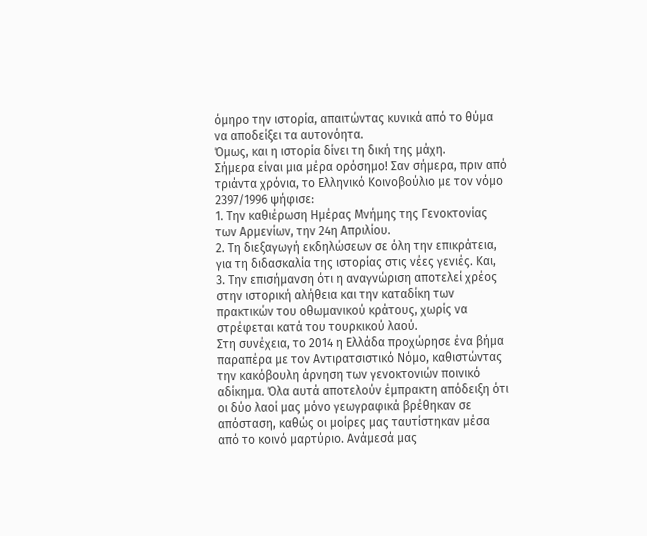όμηρο την ιστορία, απαιτώντας κυνικά από το θύμα να αποδείξει τα αυτονόητα.
Όμως, και η ιστορία δίνει τη δική της μάχη.
Σήμερα είναι μια μέρα ορόσημο! Σαν σήμερα, πριν από τριάντα χρόνια, το Ελληνικό Κοινοβούλιο με τον νόμο 2397/1996 ψήφισε:
1. Την καθιέρωση Ημέρας Μνήμης της Γενοκτονίας των Αρμενίων, την 24η Απριλίου.
2. Τη διεξαγωγή εκδηλώσεων σε όλη την επικράτεια, για τη διδασκαλία της ιστορίας στις νέες γενιές. Και,
3. Την επισήμανση ότι η αναγνώριση αποτελεί χρέος στην ιστορική αλήθεια και την καταδίκη των πρακτικών του οθωμανικού κράτους, χωρίς να στρέφεται κατά του τουρκικού λαού.
Στη συνέχεια, το 2014 η Ελλάδα προχώρησε ένα βήμα παραπέρα με τον Αντιρατσιστικό Νόμο, καθιστώντας την κακόβουλη άρνηση των γενοκτονιών ποινικό αδίκημα. Όλα αυτά αποτελούν έμπρακτη απόδειξη ότι οι δύο λαοί μας μόνο γεωγραφικά βρέθηκαν σε απόσταση, καθώς οι μοίρες μας ταυτίστηκαν μέσα από το κοινό μαρτύριο. Ανάμεσά μας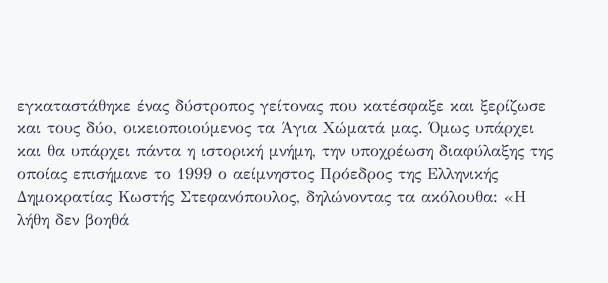εγκαταστάθηκε ένας δύστροπος γείτονας που κατέσφαξε και ξερίζωσε και τους δύο, οικειοποιούμενος τα Άγια Χώματά μας. Όμως υπάρχει και θα υπάρχει πάντα η ιστορική μνήμη, την υποχρέωση διαφύλαξης της οποίας επισήμανε το 1999 ο αείμνηστος Πρόεδρος της Ελληνικής Δημοκρατίας Κωστής Στεφανόπουλος, δηλώνοντας τα ακόλουθα: «Η λήθη δεν βοηθά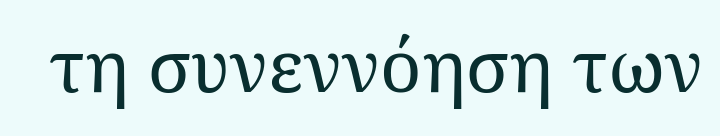τη συνεννόηση των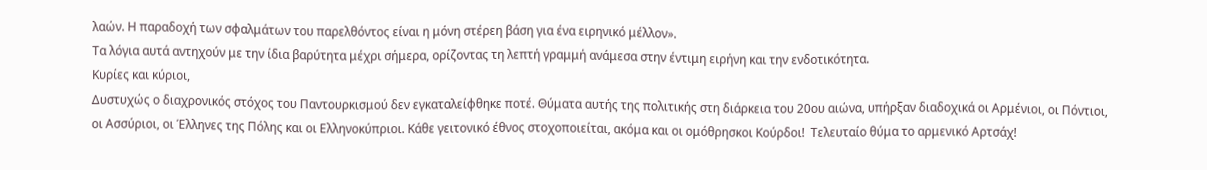λαών. Η παραδοχή των σφαλμάτων του παρελθόντος είναι η μόνη στέρεη βάση για ένα ειρηνικό μέλλον».
Τα λόγια αυτά αντηχούν με την ίδια βαρύτητα μέχρι σήμερα, ορίζοντας τη λεπτή γραμμή ανάμεσα στην έντιμη ειρήνη και την ενδοτικότητα.
Κυρίες και κύριοι,
Δυστυχώς ο διαχρονικός στόχος του Παντουρκισμού δεν εγκαταλείφθηκε ποτέ. Θύματα αυτής της πολιτικής στη διάρκεια του 20ου αιώνα, υπήρξαν διαδοχικά οι Αρμένιοι, οι Πόντιοι, οι Ασσύριοι, οι Έλληνες της Πόλης και οι Ελληνοκύπριοι. Κάθε γειτονικό έθνος στοχοποιείται, ακόμα και οι ομόθρησκοι Κούρδοι!  Τελευταίο θύμα το αρμενικό Αρτσάχ!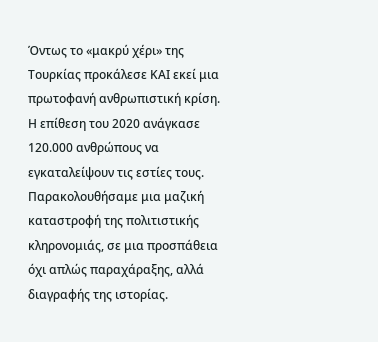Όντως το «μακρύ χέρι» της Τουρκίας προκάλεσε ΚΑΙ εκεί μια πρωτοφανή ανθρωπιστική κρίση. Η επίθεση του 2020 ανάγκασε 120.000 ανθρώπους να εγκαταλείψουν τις εστίες τους. Παρακολουθήσαμε μια μαζική καταστροφή της πολιτιστικής κληρονομιάς, σε μια προσπάθεια όχι απλώς παραχάραξης, αλλά διαγραφής της ιστορίας.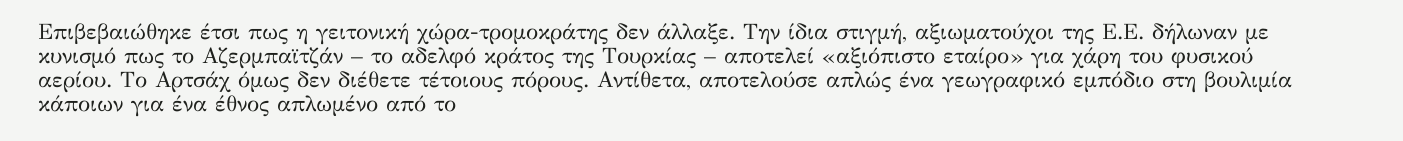Επιβεβαιώθηκε έτσι πως η γειτονική χώρα-τρομοκράτης δεν άλλαξε. Την ίδια στιγμή, αξιωματούχοι της Ε.Ε. δήλωναν με κυνισμό πως το Αζερμπαϊτζάν – το αδελφό κράτος της Τουρκίας – αποτελεί «αξιόπιστο εταίρο» για χάρη του φυσικού αερίου. Το Αρτσάχ όμως δεν διέθετε τέτοιους πόρους. Αντίθετα, αποτελούσε απλώς ένα γεωγραφικό εμπόδιο στη βουλιμία κάποιων για ένα έθνος απλωμένο από το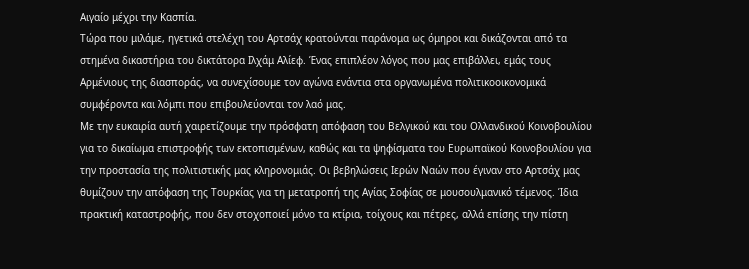Αιγαίο μέχρι την Κασπία.
Τώρα που μιλάμε, ηγετικά στελέχη του Αρτσάχ κρατούνται παράνομα ως όμηροι και δικάζονται από τα στημένα δικαστήρια του δικτάτορα Ιλχάμ Αλίεφ. Ένας επιπλέον λόγος που μας επιβάλλει, εμάς τους Αρμένιους της διασποράς, να συνεχίσουμε τον αγώνα ενάντια στα οργανωμένα πολιτικοοικονομικά συμφέροντα και λόμπι που επιβουλεύονται τον λαό μας.
Με την ευκαιρία αυτή χαιρετίζουμε την πρόσφατη απόφαση του Βελγικού και του Ολλανδικού Κοινοβουλίου για το δικαίωμα επιστροφής των εκτοπισμένων, καθώς και τα ψηφίσματα του Ευρωπαϊκού Κοινοβουλίου για την προστασία της πολιτιστικής μας κληρονομιάς. Οι βεβηλώσεις Ιερών Ναών που έγιναν στο Αρτσάχ μας θυμίζουν την απόφαση της Τουρκίας για τη μετατροπή της Αγίας Σοφίας σε μουσουλμανικό τέμενος. Ίδια πρακτική καταστροφής, που δεν στοχοποιεί μόνο τα κτίρια, τοίχους και πέτρες, αλλά επίσης την πίστη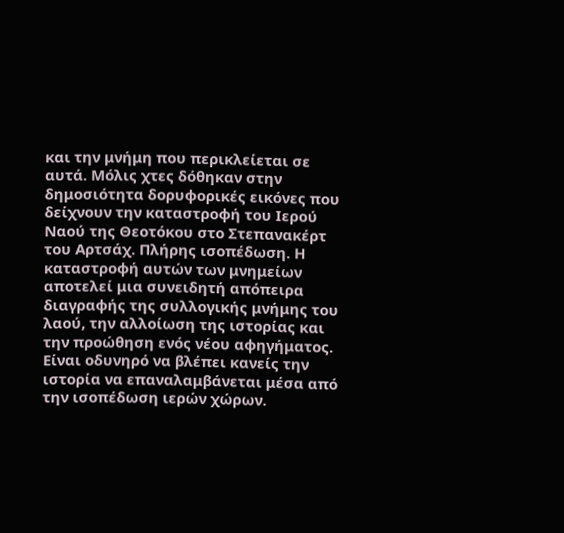και την μνήμη που περικλείεται σε αυτά. Μόλις χτες δόθηκαν στην δημοσιότητα δορυφορικές εικόνες που δείχνουν την καταστροφή του Ιερού Ναού της Θεοτόκου στο Στεπανακέρτ του Αρτσάχ. Πλήρης ισοπέδωση. Η καταστροφή αυτών των μνημείων αποτελεί μια συνειδητή απόπειρα διαγραφής της συλλογικής μνήμης του λαού, την αλλοίωση της ιστορίας και την προώθηση ενός νέου αφηγήματος. Είναι οδυνηρό να βλέπει κανείς την ιστορία να επαναλαμβάνεται μέσα από την ισοπέδωση ιερών χώρων.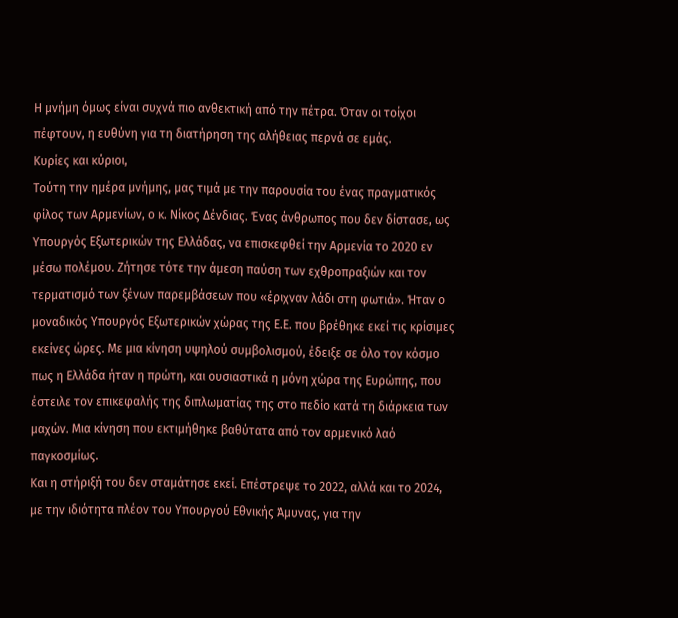Η μνήμη όμως είναι συχνά πιο ανθεκτική από την πέτρα. Όταν οι τοίχοι πέφτουν, η ευθύνη για τη διατήρηση της αλήθειας περνά σε εμάς.
Κυρίες και κύριοι,
Τούτη την ημέρα μνήμης, μας τιμά με την παρουσία του ένας πραγματικός φίλος των Αρμενίων, ο κ. Νίκος Δένδιας. Ένας άνθρωπος που δεν δίστασε, ως Υπουργός Εξωτερικών της Ελλάδας, να επισκεφθεί την Αρμενία το 2020 εν μέσω πολέμου. Ζήτησε τότε την άμεση παύση των εχθροπραξιών και τον τερματισμό των ξένων παρεμβάσεων που «έριχναν λάδι στη φωτιά». Ήταν ο μοναδικός Υπουργός Εξωτερικών χώρας της Ε.Ε. που βρέθηκε εκεί τις κρίσιμες εκείνες ώρες. Με μια κίνηση υψηλού συμβολισμού, έδειξε σε όλο τον κόσμο πως η Ελλάδα ήταν η πρώτη, και ουσιαστικά η μόνη χώρα της Ευρώπης, που έστειλε τον επικεφαλής της διπλωματίας της στο πεδίο κατά τη διάρκεια των μαχών. Μια κίνηση που εκτιμήθηκε βαθύτατα από τον αρμενικό λαό παγκοσμίως.
Και η στήριξή του δεν σταμάτησε εκεί. Επέστρεψε το 2022, αλλά και το 2024, με την ιδιότητα πλέον του Υπουργού Εθνικής Άμυνας, για την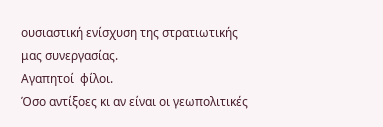ουσιαστική ενίσχυση της στρατιωτικής μας συνεργασίας.
Αγαπητοί  φίλοι.
Όσο αντίξοες κι αν είναι οι γεωπολιτικές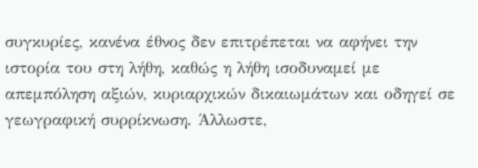συγκυρίες, κανένα έθνος δεν επιτρέπεται να αφήνει την ιστορία του στη λήθη, καθώς η λήθη ισοδυναμεί με απεμπόληση αξιών, κυριαρχικών δικαιωμάτων και οδηγεί σε γεωγραφική συρρίκνωση. Άλλωστε,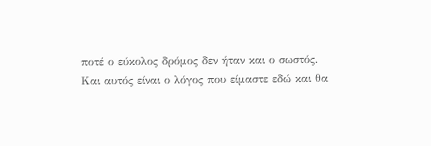ποτέ ο εύκολος δρόμος δεν ήταν και ο σωστός.
Και αυτός είναι ο λόγος που είμαστε εδώ και θα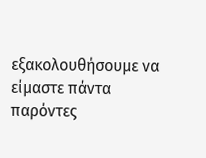εξακολουθήσουμε να είμαστε πάντα παρόντες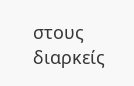στους διαρκείς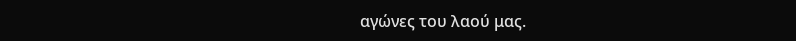αγώνες του λαού μας.